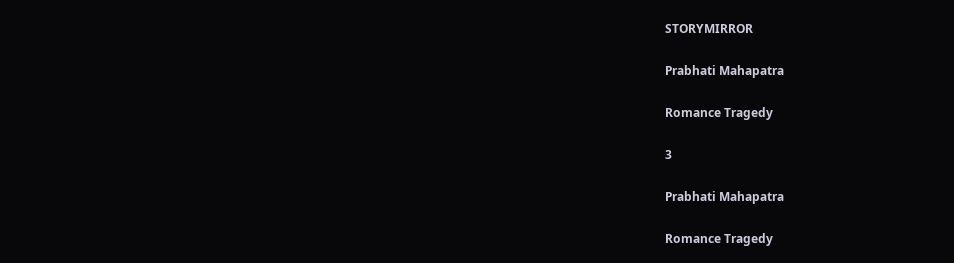STORYMIRROR

Prabhati Mahapatra

Romance Tragedy

3

Prabhati Mahapatra

Romance Tragedy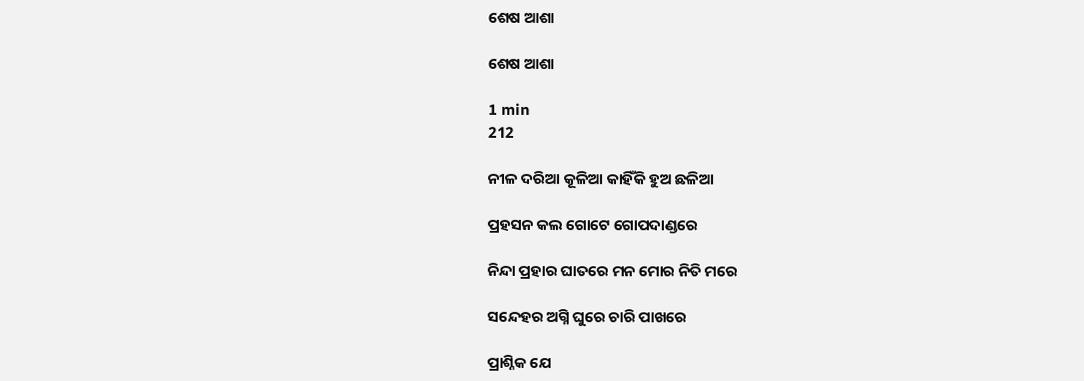ଶେଷ ଆଶା

ଶେଷ ଆଶା

1 min
212

ନୀଳ ଦରିଆ କୂଳିଆ କାହିଁକି ହୁଅ ଛଳିଆ

ପ୍ରହସନ କଲ ଗୋଟେ ଗୋପଦାଣ୍ଡରେ

ନିନ୍ଦା ପ୍ରହାର ଘାତରେ ମନ ମୋର ନିତି ମରେ

ସନ୍ଦେହର ଅଗ୍ନି ଘୁରେ ଚାରି ପାଖରେ

ପ୍ରାଶ୍ନିକ ଯେ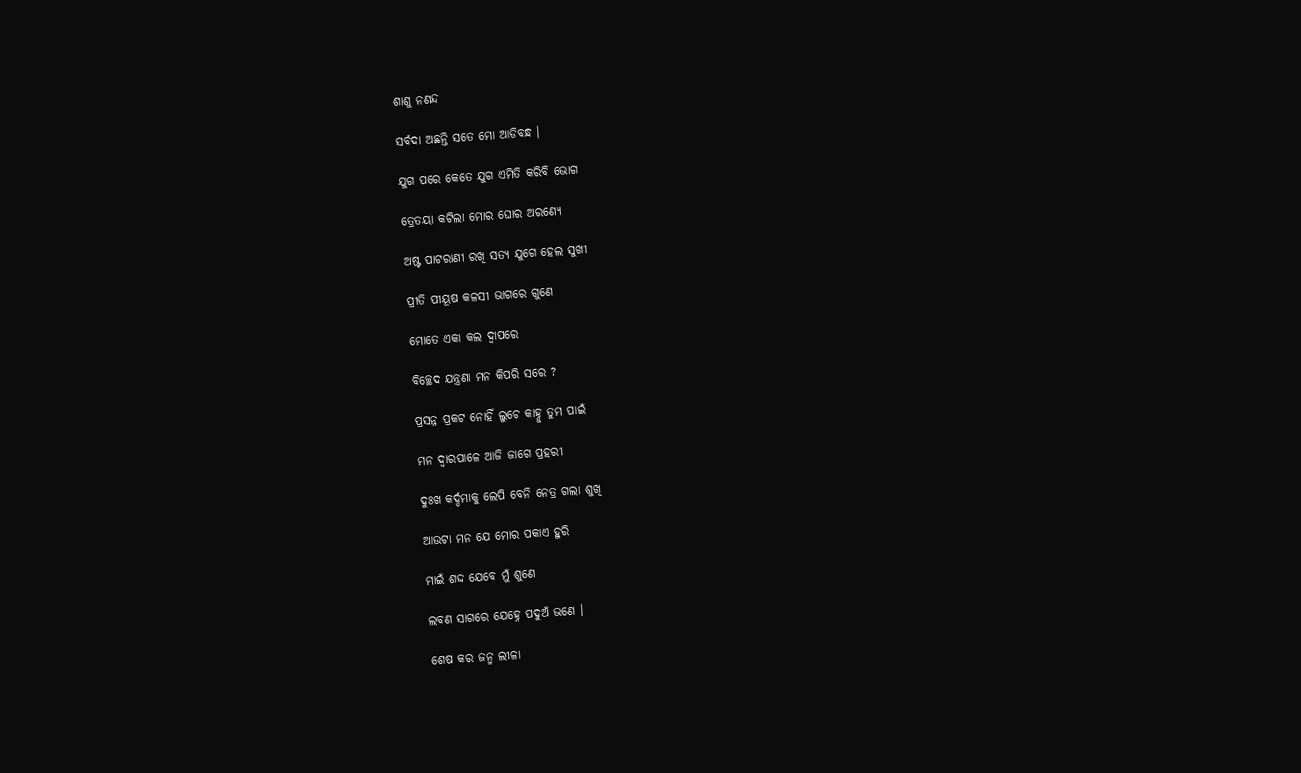ଶାଶୁ ନଣନ୍ଦ

ସର୍ବଦା ଅଛନ୍ତି ସତେ ମୋ ଆଡିବନ୍ଧ ।

ଯୁଗ ପରେ କେତେ ଯୁଗ ଏମିତି କରିବି ଭୋଗ

ତ୍ରେତୟା କଟିଲା ମୋର ଘୋର ଅରଣ୍ୟେ

ଅଷ୍ଟ ପାଟରାଣୀ ରଖି ସତ୍ୟ ଯୁଗେ ହେଲ ସୁଖୀ

ପ୍ରୀତି ପୀୟୂଷ କଳସୀ ଭାଗରେ ଗୁଣେ

ମୋତେ ଏକା କଲ ଦ୍ଵାପରେ

ବିଚ୍ଛେଦ ଯନ୍ତ୍ରଣା ମନ କିପରି ସରେ ?

ପ୍ରସନ୍ନ ପ୍ରକଟ ନୋହିଁ ଲୁଚେ କାହ୍ନୁ ତୁମ ପାଇଁ

ମନ ଦ୍ଵାରପାଳେ ଆଜି ଜାଗେ ପ୍ରହରୀ

ଦୁଃଖ କର୍ଦ୍ଦମାକୁ ଲେପି ବେନି ନେତ୍ର ଗଲା ଶୁଖି

ଆଉଟା ମନ ଯେ ମୋର ପକାଏ ହୁରି

ମାଇଁ ଶଦ୍ଦ ଯେବେ ମୁଁ ଶୁଣେ

ଲବଣ ସାଗରେ ଯେହ୍ନେ ପଦୁଅଁ ଭଣେ ।

ଶେଷ କର ଜନ୍ମ ଲୀଳା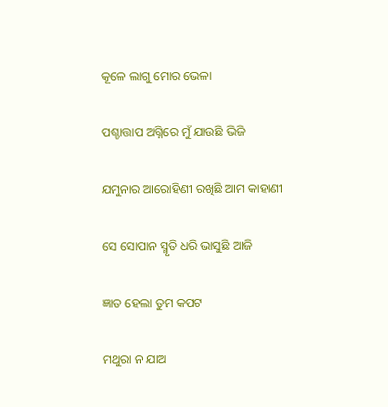କୂଳେ ଲାଗୁ ମୋର ଭେଳା

ପଶ୍ଚାତ୍ତାପ ଅଗ୍ନିରେ ମୁଁ ଯାଉଛି ଭିଜି

ଯମୁନାର ଆରୋହିଣୀ ରଖିଛି ଆମ କାହାଣୀ

ସେ ସୋପାନ ସ୍ମୃତି ଧରି ଭାସୁଛି ଆଜି

ଜ୍ଞାତ ହେଲା ତୁମ କପଟ

ମଥୁରା ନ ଯାଅ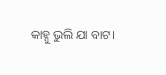କାହ୍ନୁ ଭୁଲି ଯା ବାଟ।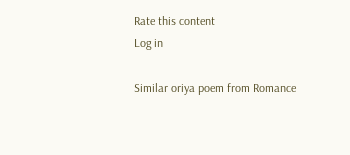Rate this content
Log in

Similar oriya poem from Romance